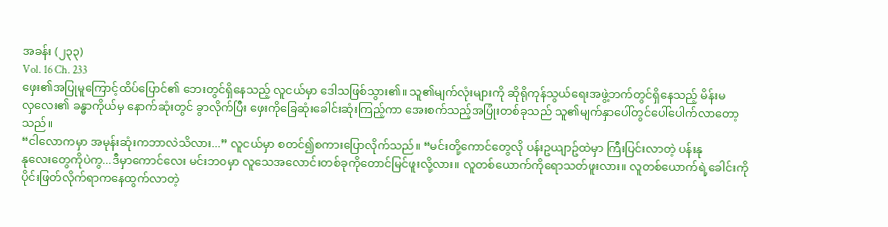အခန်း (၂၃၃)
Vol. 16 Ch. 233
ဖှေး၏အပြုမူကြောင့်ထိပ်ပြောင်၏ ဘေးတွင်ရှိနေသည့် လူငယ်မှာ ဒေါသဖြစ်သွား၏။ သူ၏မျက်လုံးများကို ဆိုရိုကုန်သွယ်ရေးအဖွဲ့ဘက်တွင်ရှိနေသည့် မိန်းမ
လှလေး၏ ခန္ဓာကိုယ်မှ နောက်ဆုံးတွင် ခွာလိုက်ပြီး ဖှေးကိုခြေဆုံးခေါင်းဆုံးကြည့်ကာ အေးစက်သည့်အပြုံးတစ်ခုသည် သူ၏မျက်နှာပေါ်တွင်ပေါ်ပေါက်လာတော့
သည်။
“ငါလောကမှာ အမုန်းဆုံးကဘာလဲသိလား...” လူငယ်မှာ စတင်၍စကားပြောလိုက်သည်။ “မင်းတို့ကောင်တွေလို ပန်းဥယျာဥ်ထဲမှာ ကြီးပြင်းလာတဲ့ ပန်းနု
နုလေးတွေကိုပဲကွ...ဒီမှာကောင်လေး မင်းဘ၀မှာ လူသေအလောင်းတစ်ခုကိုတောင်မြင်ဖူးလို့လား။ လူတစ်ယောက်ကိုရောသတ်ဖူးလား။ လူတစ်ယောက်ရဲ့ခေါင်းကို
ပိုင်းဖြတ်လိုက်ရာကနေထွက်လာတဲ့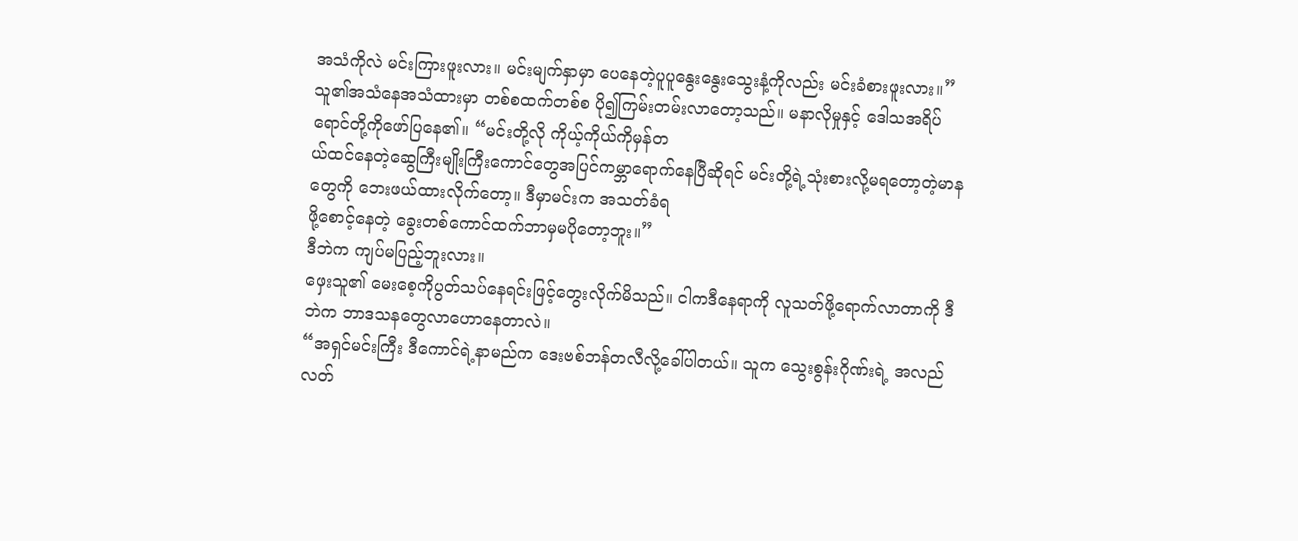အသံကိုလဲ မင်းကြားဖူးလား။ မင်းမျက်နှာမှာ ပေနေတဲ့ပူပူနွေးနွေးသွေးနံ့ကိုလည်း မင်းခံစားဖူးလား။”
သူ၏အသံနေအသံထားမှာ တစ်စထက်တစ်စ ပို၍ကြမ်းတမ်းလာတော့သည်။ မနာလိုမှုနှင့် ဒေါသအရိပ်ရောင်တို့ကိုဖော်ပြနေ၏။ “မင်းတို့လို ကိုယ့်ကိုယ်ကိုမှန်တ
ယ်ထင်နေတဲ့ဆွေကြီးမျိုးကြီးကောင်တွေအပြင်ကမ္ဘာရောက်နေပြီဆိုရင် မင်းတို့ရဲ့သုံးစားလို့မရတော့တဲ့မာနတွေကို ဘေးဖယ်ထားလိုက်တော့။ ဒီမှာမင်းက အသတ်ခံရ
ဖို့စောင့်နေတဲ့ ခွေးတစ်ကောင်ထက်ဘာမှမပိုတော့ဘူး။”
ဒီဘဲက ကျပ်မပြည့်ဘူးလား။
ဖှေးသူ၏ မေးစေ့ကိုပွတ်သပ်နေရင်းဖြင့်တွေးလိုက်မိသည်။ ငါကဒီနေရာကို လူသတ်ဖို့ရောက်လာတာကို ဒီဘဲက ဘာဒသနတွေလာဟောနေတာလဲ။
“အရှင်မင်းကြီး ဒီကောင်ရဲ့နာမည်က ဒေးဗစ်ဘန်တလီလို့ခေါ်ပါတယ်။ သူက သွေးစွန်းဂိုဏ်းရဲ့ အလည်လတ်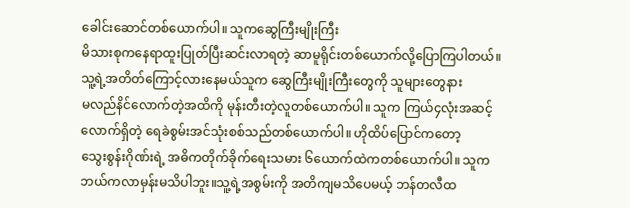ခေါင်းဆောင်တစ်ယောက်ပါ။ သူကဆွေကြီးမျိုးကြီး
မိသားစုကနေရာထူးပြုတ်ပြီးဆင်းလာရတဲ့ ဆာမူရိုင်းတစ်ယောက်လို့ပြောကြပါတယ်။ သူ့ရဲ့အတိတ်ကြောင့်လားနေမယ်သူက ဆွေကြီးမျိုးကြီးတွေကို သူများတွေနား
မလည်နိင်လောက်တဲ့အထိကို မုန်းတီးတဲ့လူတစ်ယောက်ပါ။ သူက ကြယ်၄လုံးအဆင့်လောက်ရှိတဲ့ ရေခဲစွမ်းအင်သုံးစစ်သည်တစ်ယောက်ပါ။ ဟိုထိပ်ပြောင်ကတော့
သွေးစွန်းဂိုဏ်းရဲ့ အဓိကတိုက်ခိုက်ရေးသမား ၆ယောက်ထဲကတစ်ယောက်ပါ။ သူကဘယ်ကလာမှန်းမသိပါဘူး။သူ့ရဲ့အစွမ်းကို အတိကျမသိပေမယ့် ဘန်တလီထ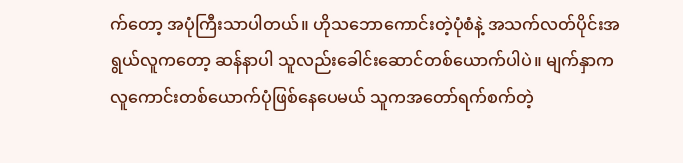က်တော့ အပုံကြီးသာပါတယ်။ ဟိုသဘောကောင်းတဲ့ပုံစံနဲ့ အသက်လတ်ပိုင်းအရွယ်လူကတော့ ဆန်နာပါ သူလည်းခေါင်းဆောင်တစ်ယောက်ပါပဲ။ မျက်နှာက
လူကောင်းတစ်ယောက်ပုံဖြစ်နေပေမယ် သူကအတော်ရက်စက်တဲ့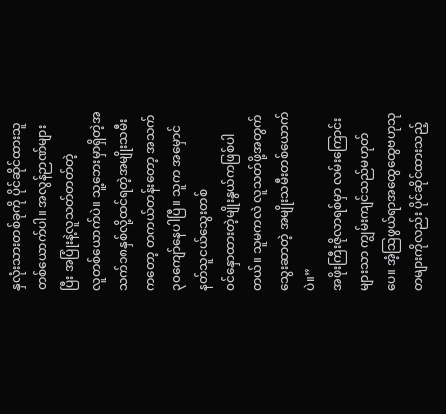နှလုံးသားတစ်ခုကို ပိုင်ဆိုင်ထားသူတစ်ယောက်ပါ။ အလွန်ဉာဏ်များပြီး အပြုံးနဲ့လူသတ်တတ်တဲ့
လူတစ်ယောက်ပဲ။ သူ့ဘေးမှာရှိတဲ့အသက်၁၈နှစ်လို့ထင်ရတဲ့အမျိုးသမီးကတော့ တကယ်တန်းတော့ အသက်၃၀ကျော်နေပါပြီ။ သူက အမှောင်နတ်သူငယ်သွေးတစ်
၀င်နှောထားတဲ့မျိုးနွယ်ကဖြစ်ပါတယ်။ သူမကလဲ လူသတ်ဖို့အတွက်သွေးဆာတဲ့ အမျိုးသမီးတစ်ယောက်ပဲ။”
အဖိုးကြီးဇိုလာရစ်မှာ လမ်းကြောင်းများသာ ကျွမ်းကျင်သည်မဟုတ်ပေ။ အံ့သြဖွယ်ရာအထွေထွေဗဟုသုတများကိုလည်း ပိုင်ဆိုင်ထားသည့်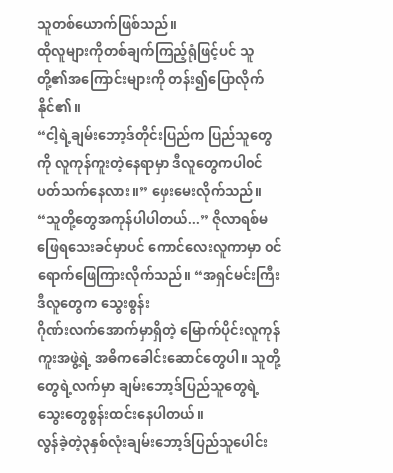သူတစ်ယောက်ဖြစ်သည်။
ထိုလူများကိုတစ်ချက်ကြည့်ရုံဖြင့်ပင် သူတို့၏အကြောင်းများကို တန်း၍ပြောလိုက်နိုင်၏။
“ငါ့ရဲ့ချမ်းဘော့ဒ်တိုင်းပြည်က ပြည်သူတွေကို လူကုန်ကူးတဲ့နေရာမှာ ဒီလူတွေကပါ၀င်ပတ်သက်နေလား။” ဖှေးမေးလိုက်သည်။
“သူတို့တွေအကုန်ပါပါတယ်...” ဇိုလာရစ်မဖြေရသေးခင်မှာပင် ကောင်လေးလူကာမှာ ၀င်ရောက်ဖြေကြားလိုက်သည်။ “အရှင်မင်းကြီး ဒီလူတွေက သွေးစွန်း
ဂိုဏ်းလက်အောက်မှာရှိတဲ့ မြောက်ပိုင်းလူကုန်ကူးအဖွဲ့ရဲ့ အဓိကခေါင်းဆောင်တွေပါ။ သူတို့တွေရဲ့လက်မှာ ချမ်းဘော့ဒ်ပြည်သူတွေရဲ့သွေးတွေစွန်းထင်းနေပါတယ်။
လွန်ခဲ့တဲ့၃နှစ်လုံးချမ်းဘော့ဒ်ပြည်သူပေါင်း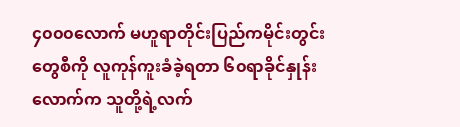၄၀၀၀လောက် မဟူရာတိုင်းပြည်ကမိုင်းတွင်းတွေစီကို လူကုန်ကူးခံခဲ့ရတာ ၆၀ရာခိုင်နှုန်းလောက်က သူတို့ရဲ့လက်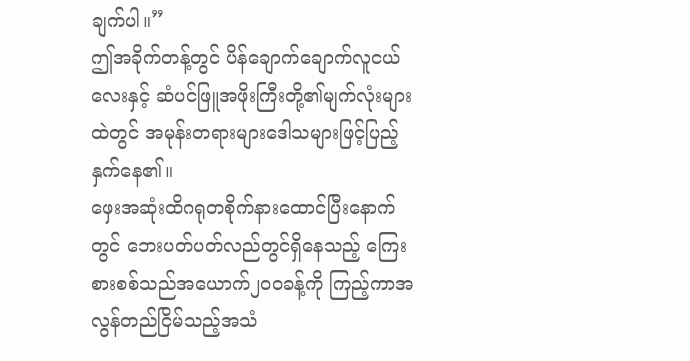ချက်ပါ။”
ဤအခိုက်တန့်တွင် ပိန်ချောက်ချောက်လူငယ်လေးနှင့် ဆံပင်ဖြူအဖိုးကြီးတို့၏မျက်လုံးများထဲတွင် အမုန်းတရားများဒေါသများဖြင့်ပြည့်နှက်နေ၏။
ဖှေးအဆုံးထိဂရုတစိုက်နားထောင်ပြီးနောက်တွင် ဘေးပတ်ပတ်လည်တွင်ရှိနေသည့် ကြေးစားစစ်သည်အယောက်၂၀၀ခန့်ကို ကြည့်ကာအလွန်တည်ငြိမ်သည့်အသံ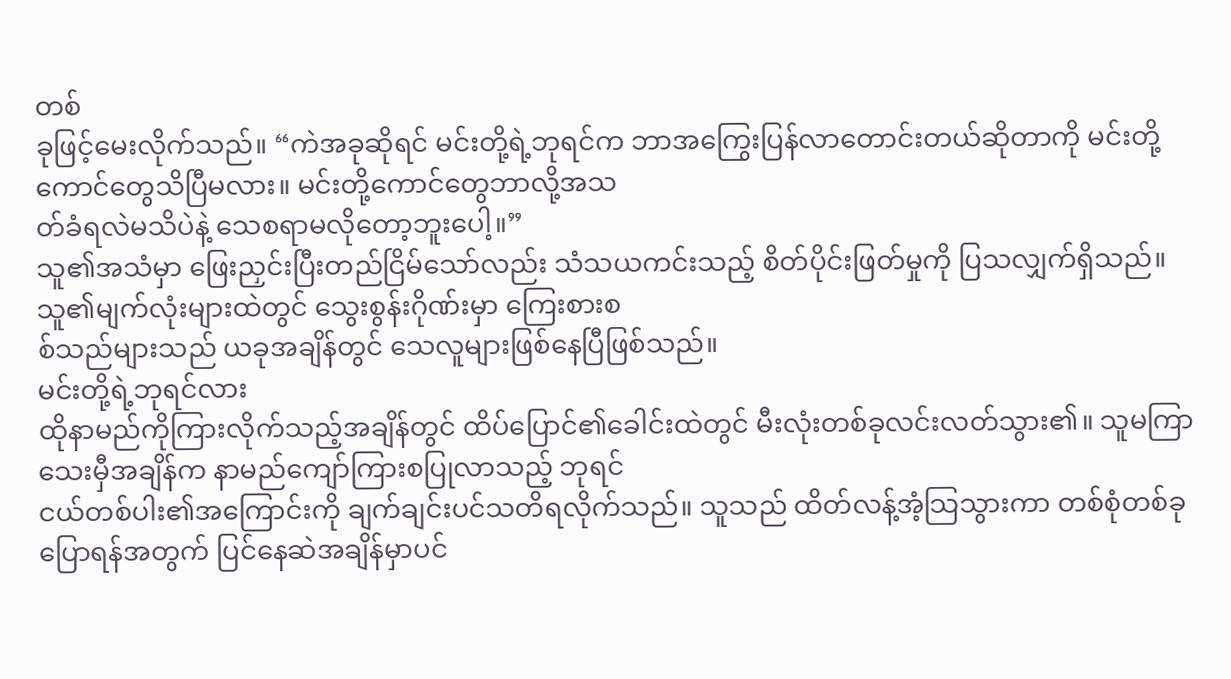တစ်
ခုဖြင့်မေးလိုက်သည်။ “ကဲအခုဆိုရင် မင်းတို့ရဲ့ဘုရင်က ဘာအကြွေးပြန်လာတောင်းတယ်ဆိုတာကို မင်းတို့ကောင်တွေသိပြီမလား။ မင်းတို့ကောင်တွေဘာလို့အသ
တ်ခံရလဲမသိပဲနဲ့ သေစရာမလိုတော့ဘူးပေါ့။”
သူ၏အသံမှာ ဖြေးညှင်းပြီးတည်ငြိမ်သော်လည်း သံသယကင်းသည့် စိတ်ပိုင်းဖြတ်မှုကို ပြသလျှက်ရှိသည်။ သူ၏မျက်လုံးများထဲတွင် သွေးစွန်းဂိုဏ်းမှာ ကြေးစားစ
စ်သည်များသည် ယခုအချိန်တွင် သေလူများဖြစ်နေပြီဖြစ်သည်။
မင်းတို့ရဲ့ဘုရင်လား
ထိုနာမည်ကိုကြားလိုက်သည့်အချိန်တွင် ထိပ်ပြောင်၏ခေါင်းထဲတွင် မီးလုံးတစ်ခုလင်းလတ်သွား၏။ သူမကြာသေးမှီအချိန်က နာမည်ကျော်ကြားစပြုလာသည့် ဘုရင်
ငယ်တစ်ပါး၏အကြောင်းကို ချက်ချင်းပင်သတိရလိုက်သည်။ သူသည် ထိတ်လန့်အံ့သြသွားကာ တစ်စုံတစ်ခုပြောရန်အတွက် ပြင်နေဆဲအချိန်မှာပင်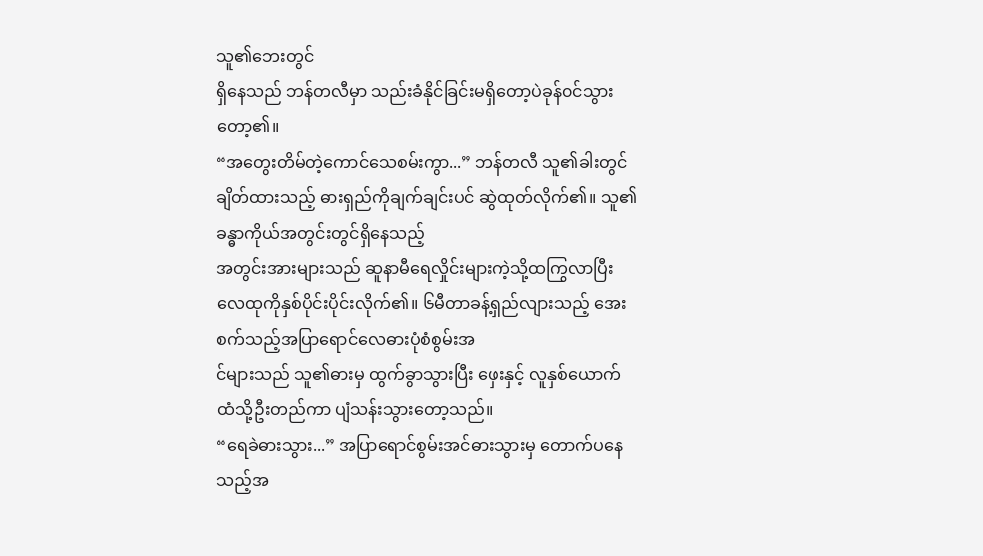သူ၏ဘေးတွင်
ရှိနေသည် ဘန်တလီမှာ သည်းခံနိုင်ခြင်းမရှိတော့ပဲခုန်၀င်သွားတော့၏။
“အတွေးတိမ်တဲ့ကောင်သေစမ်းကွာ...” ဘန်တလီ သူ၏ခါးတွင်ချိတ်ထားသည့် ဓားရှည်ကိုချက်ချင်းပင် ဆွဲထုတ်လိုက်၏။ သူ၏ခန္ဓာကိုယ်အတွင်းတွင်ရှိနေသည့်
အတွင်းအားများသည် ဆူနာမီရေလှိုင်းများကဲ့သို့ထကြွလာပြီး လေထုကိုနှစ်ပိုင်းပိုင်းလိုက်၏။ ၆မီတာခန့်ရှည်လျားသည့် အေးစက်သည့်အပြာရောင်လေဓားပုံစံစွမ်းအ
င်များသည် သူ၏ဓားမှ ထွက်ခွာသွားပြီး ဖှေးနှင့် လူနှစ်ယောက်ထံသို့ဦးတည်ကာ ပျံသန်းသွားတော့သည်။
“ရေခဲဓားသွား...” အပြာရောင်စွမ်းအင်ဓားသွားမှ တောက်ပနေသည့်အ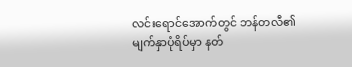လင်းရောင်အောက်တွင် ဘန်တလီ၏ မျက်နှာပုံရိပ်မှာ နတ်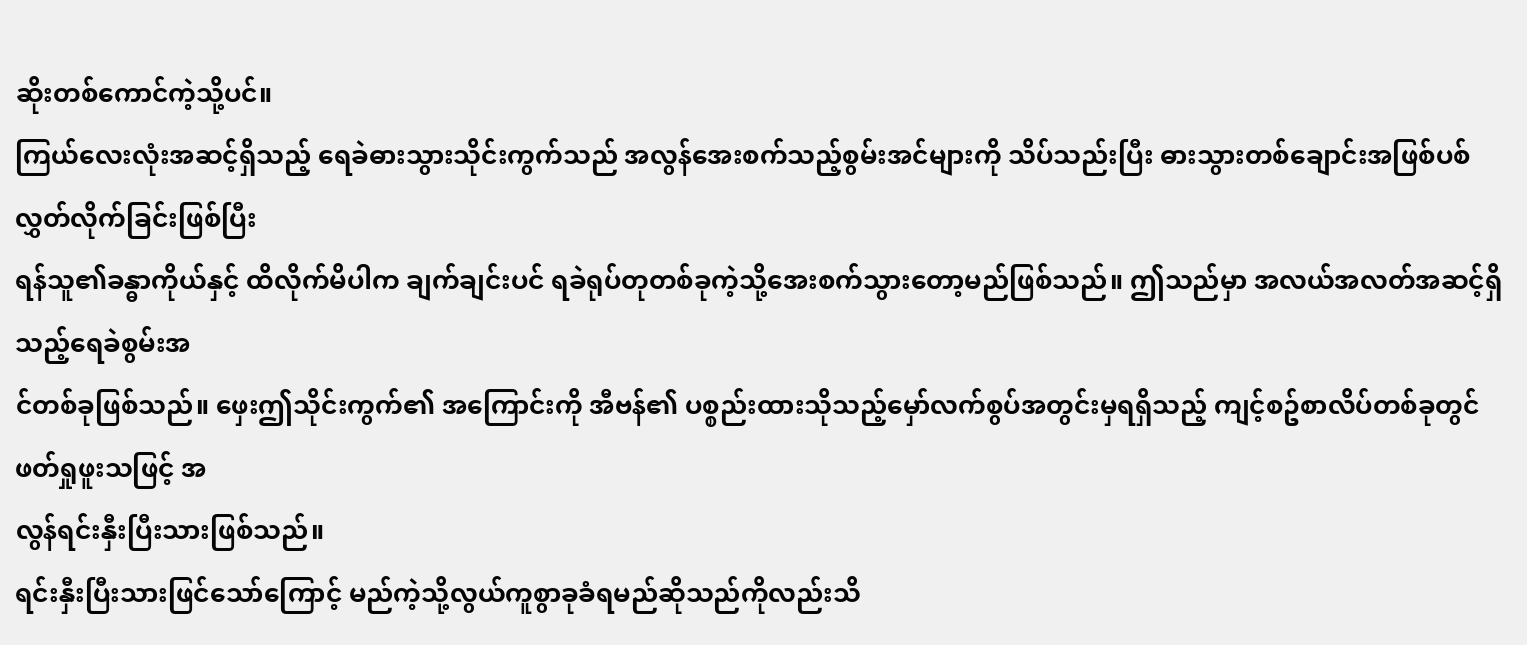ဆိုးတစ်ကောင်ကဲ့သို့ပင်။
ကြယ်လေးလုံးအဆင့်ရှိသည့် ရေခဲဓားသွားသိုင်းကွက်သည် အလွန်အေးစက်သည့်စွမ်းအင်များကို သိပ်သည်းပြီး ဓားသွားတစ်ချောင်းအဖြစ်ပစ်လွှတ်လိုက်ခြင်းဖြစ်ပြီး
ရန်သူ၏ခန္ဓာကိုယ်နှင့် ထိလိုက်မိပါက ချက်ချင်းပင် ရခဲရုပ်တုတစ်ခုကဲ့သို့အေးစက်သွားတော့မည်ဖြစ်သည်။ ဤသည်မှာ အလယ်အလတ်အဆင့်ရှိသည့်ရေခဲစွမ်းအ
င်တစ်ခုဖြစ်သည်။ ဖှေးဤသိုင်းကွက်၏ အကြောင်းကို အီဗန်၏ ပစ္စည်းထားသိုသည့်မှော်လက်စွပ်အတွင်းမှရရှိသည့် ကျင့်စဥ်စာလိပ်တစ်ခုတွင်ဖတ်ရှုဖူးသဖြင့် အ
လွန်ရင်းနှီးပြီးသားဖြစ်သည်။
ရင်းနှီးပြီးသားဖြင်သော်ကြောင့် မည်ကဲ့သို့လွယ်ကူစွာခုခံရမည်ဆိုသည်ကိုလည်းသိ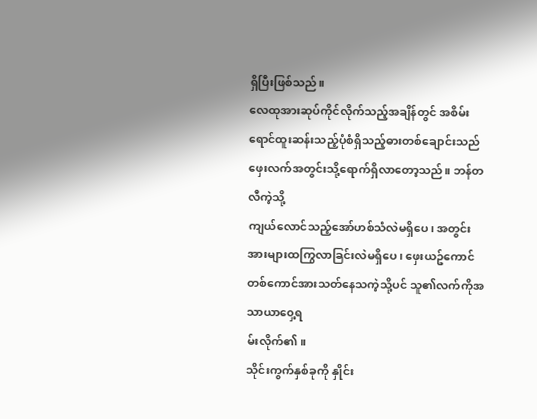ရှိပြီးဖြစ်သည်။
လေထုအားဆုပ်ကိုင်လိုက်သည့်အချိန်တွင် အစိမ်းရောင်ထူးဆန်းသည့်ပုံစံရှိသည့်ဓားတစ်ချောင်းသည် ဖှေးလက်အတွင်းသို့ရောက်ရှိလာတော့သည်။ ဘန်တလီကဲ့သို့
ကျယ်လောင်သည့်အော်ဟစ်သံလဲမရှိပေ၊ အတွင်းအားများထကြွလာခြင်းလဲမရှိပေ၊ ဖှေးယဥ်ကောင်တစ်ကောင်အားသတ်နေသကဲ့သို့ပင် သူ၏လက်ကိုအသာယာ၀ှေ့ရ
မ်းလိုက်၏။
သိုင်းကွက်နှစ်ခုကို နှိုင်း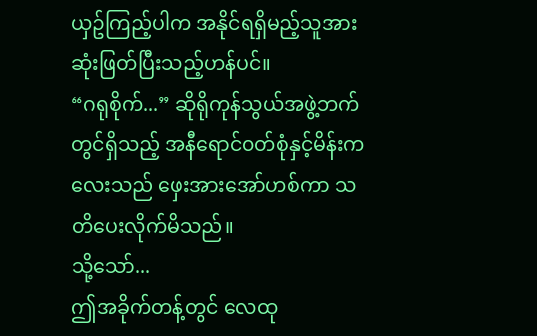ယှဥ်ကြည့်ပါက အနိုင်ရရှိမည့်သူအား ဆုံးဖြတ်ပြီးသည့်ဟန်ပင်။
“ဂရုစိုက်...” ဆိုရိုကုန်သွယ်အဖွဲ့ဘက်တွင်ရှိသည့် အနီရောင်၀တ်စုံနှင့်မိန်းကလေးသည် ဖှေးအားအော်ဟစ်ကာ သတိပေးလိုက်မိသည်။
သို့သော်...
ဤအခိုက်တန့်တွင် လေထု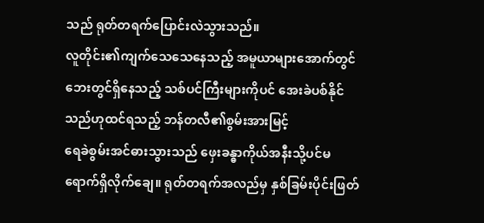သည် ရုတ်တရက်ပြောင်းလဲသွားသည်။
လူတိုင်း၏ကျက်သေသေနေသည့် အမူယာများအောက်တွင် ဘေးတွင်ရှိနေသည့် သစ်ပင်ကြီးများကိုပင် အေးခဲပစ်နိုင်သည်ဟုထင်ရသည့် ဘန်တလီ၏စွမ်းအားမြင့်
ရေခဲစွမ်းအင်ဓားသွားသည် ဖှေးခန္ဓာကိုယ်အနီးသို့ပင်မရောက်ရှိလိုက်ချေ။ ရုတ်တရက်အလည်မှ နှစ်ခြမ်းပိုင်းဖြတ်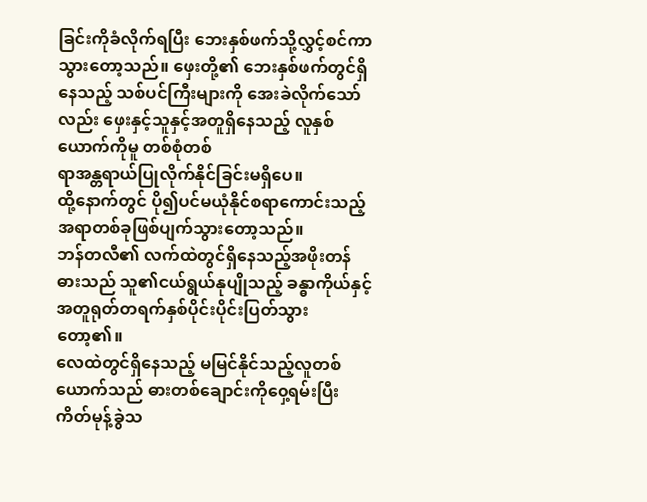ခြင်းကိုခံလိုက်ရပြီး ဘေးနှစ်ဖက်သို့လွှင့်စင်ကာ
သွားတော့သည်။ ဖှေးတို့၏ ဘေးနှစ်ဖက်တွင်ရှိနေသည့် သစ်ပင်ကြီးများကို အေးခဲလိုက်သော်လည်း ဖှေးနှင့်သူနှင့်အတူရှိနေသည့် လူနှစ်ယောက်ကိုမူ တစ်စုံတစ်
ရာအန္တရာယ်ပြုလိုက်နိုင်ခြင်းမရှိပေ။
ထို့နောက်တွင် ပို၍ပင်မယုံနိုင်စရာကောင်းသည့် အရာတစ်ခုဖြစ်ပျက်သွားတော့သည်။
ဘန်တလီ၏ လက်ထဲတွင်ရှိနေသည့်အဖိုးတန်ဓားသည် သူ၏ငယ်ရွယ်နုပျိုသည့် ခန္ဓာကိုယ်နှင့်အတူရုတ်တရက်နှစ်ပိုင်းပိုင်းပြတ်သွားတော့၏။
လေထဲတွင်ရှိနေသည့် မမြင်နိုင်သည့်လူတစ်ယောက်သည် ဓားတစ်ချောင်းကို၀ှေ့ရမ်းပြီး ကိတ်မုန့်ခွဲသ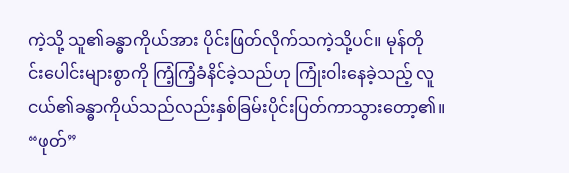ကဲ့သို့ သူ၏ခန္ဓာကိုယ်အား ပိုင်းဖြတ်လိုက်သကဲ့သို့ပင်။ မုန်တို
င်းပေါင်းများစွာကို ကြံ့ကြံ့ခံနိင်ခဲ့သည်ဟု ကြုံး၀ါးနေခဲ့သည့် လူငယ်၏ခန္ဓာကိုယ်သည်လည်းနှစ်ခြမ်းပိုင်းပြတ်ကာသွားတော့၏။
“ဖုတ်”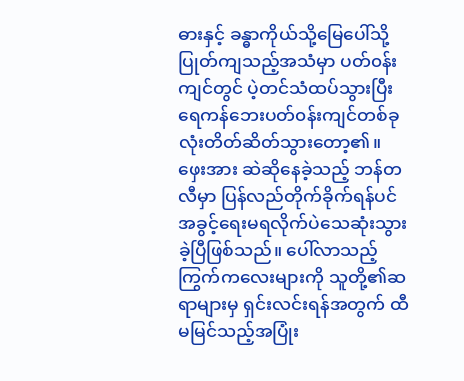ဓားနှင့် ခန္ဓာကိုယ်သို့မြေပေါ်သို့ပြုတ်ကျသည့်အသံမှာ ပတ်၀န်းကျင်တွင် ပဲ့တင်သံထပ်သွားပြီး ရေကန်ဘေးပတ်၀န်းကျင်တစ်ခုလုံးတိတ်ဆိတ်သွားတော့၏။
ဖှေးအား ဆဲဆိုနေခဲ့သည့် ဘန်တလီမှာ ပြန်လည်တိုက်ခိုက်ရန်ပင် အခွင့်ရေးမရလိုက်ပဲသေဆုံးသွားခဲ့ပြီဖြစ်သည်။ ပေါ်လာသည့်ကြွက်ကလေးများကို သူတို့၏ဆ
ရာများမှ ရှင်းလင်းရန်အတွက် ထီမမြင်သည့်အပြုံး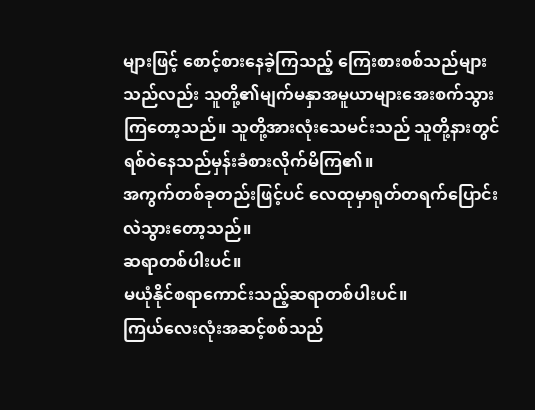များဖြင့် စောင့်စားနေခဲ့ကြသည့် ကြေးစားစစ်သည်များသည်လည်း သူတို့၏မျက်မနှာအမူယာများအေးစက်သွား
ကြတော့သည်။ သူတို့အားလုံးသေမင်းသည် သူတို့နားတွင် ရစ်၀ဲနေသည်မှန်းခံစားလိုက်မိကြ၏။
အကွက်တစ်ခုတည်းဖြင့်ပင် လေထုမှာရုတ်တရက်ပြောင်းလဲသွားတော့သည်။
ဆရာတစ်ပါးပင်။
မယုံနိုင်စရာကောင်းသည့်ဆရာတစ်ပါးပင်။
ကြယ်လေးလုံးအဆင့်စစ်သည်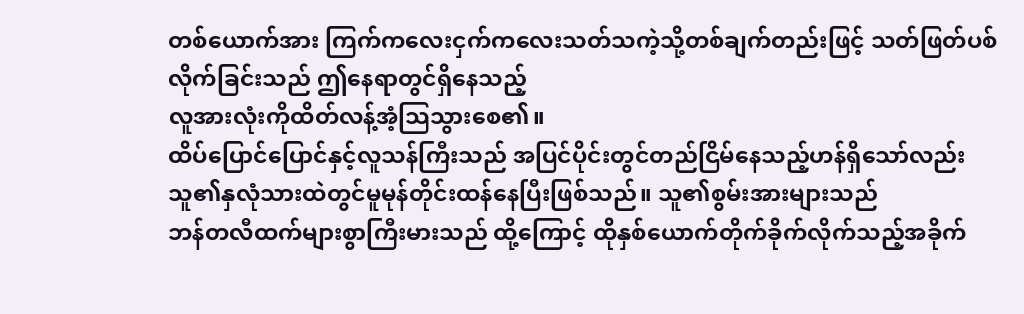တစ်ယောက်အား ကြက်ကလေးငှက်ကလေးသတ်သကဲ့သို့တစ်ချက်တည်းဖြင့် သတ်ဖြတ်ပစ်လိုက်ခြင်းသည် ဤနေရာတွင်ရှိနေသည့်
လူအားလုံးကိုထိတ်လန့်အံ့သြသွားစေ၏။
ထိပ်ပြောင်ပြောင်နှင့်လူသန်ကြီးသည် အပြင်ပိုင်းတွင်တည်ငြိမ်နေသည့်ဟန်ရှိသော်လည်း သူ၏နှလုံသားထဲတွင်မူမုန်တိုင်းထန်နေပြီးဖြစ်သည်။ သူ၏စွမ်းအားများသည်
ဘန်တလီထက်များစွာကြီးမားသည် ထို့ကြောင့် ထိုနှစ်ယောက်တိုက်ခိုက်လိုက်သည့်အခိုက်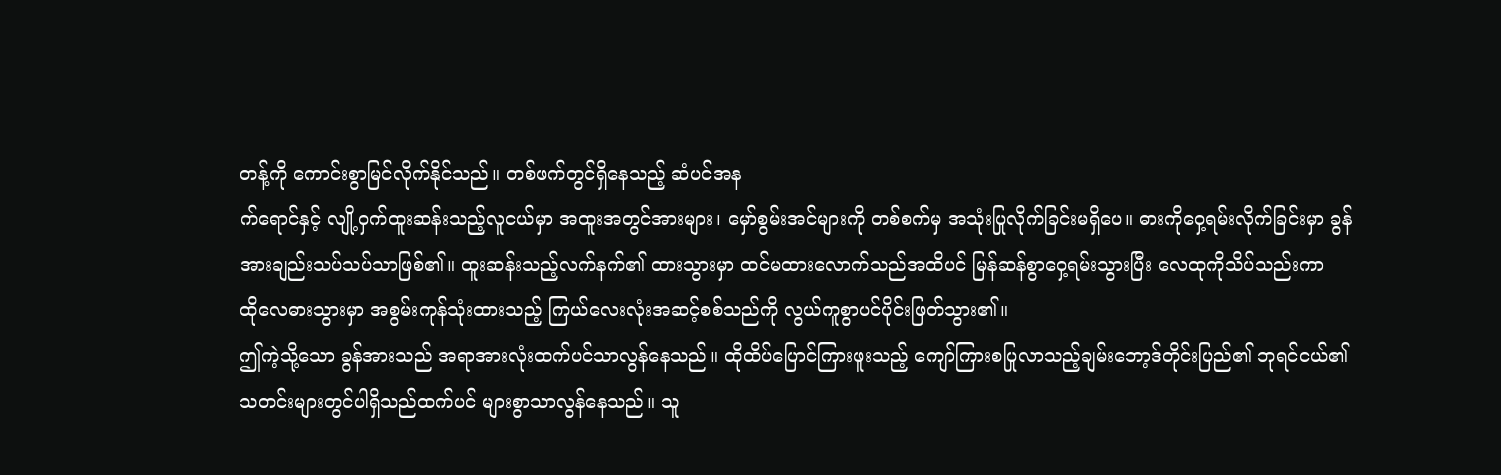တန့်ကို ကောင်းစွာမြင်လိုက်နိုင်သည်။ တစ်ဖက်တွင်ရှိနေသည့် ဆံပင်အန
က်ရောင်နှင့် လျို့၀ှက်ထူးဆန်းသည့်လူငယ်မှာ အထူးအတွင်အားများ၊ မှော်စွမ်းအင်များကို တစ်စက်မှ အသုံးပြုလိုက်ခြင်းမရှိပေ။ ဓားကို၀ှေ့ရမ်းလိုက်ခြင်းမှာ ခွန်
အားချည်းသပ်သပ်သာဖြစ်၏။ ထူးဆန်းသည့်လက်နက်၏ ထားသွားမှာ ထင်မထားလောက်သည်အထိပင် မြန်ဆန်စွာ၀ှေ့ရမ်းသွားပြီး လေထုကိုသိပ်သည်းကာ
ထိုလေဓားသွားမှာ အစွမ်းကုန်သုံးထားသည့် ကြယ်လေးလုံးအဆင့်စစ်သည်ကို လွယ်ကူစွာပင်ပိုင်းဖြတ်သွား၏။
ဤကဲ့သို့သော ခွန်အားသည် အရာအားလုံးထက်ပင်သာလွန်နေသည်။ ထိုထိပ်ပြောင်ကြားဖူးသည့် ကျော်ကြားစပြုလာသည့်ချမ်းဘော့ဒ်တိုင်းပြည်၏ ဘုရင်ငယ်၏
သတင်းများတွင်ပါရှိသည်ထက်ပင် များစွာသာလွန်နေသည်။ သူ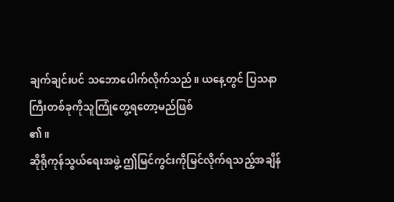ချက်ချင်းပင် သဘောပေါက်လိုက်သည်။ ယနေ့တွင် ပြသနာကြီးတစ်ခုကိုသူကြုံတွေ့ရတော့မည်ဖြစ်
၏။
ဆိုရိုကုန်သွယ်ရေးအဖွဲ့ ဤမြင်ကွင်းကိုမြင်လိုက်ရသည့်အချိန်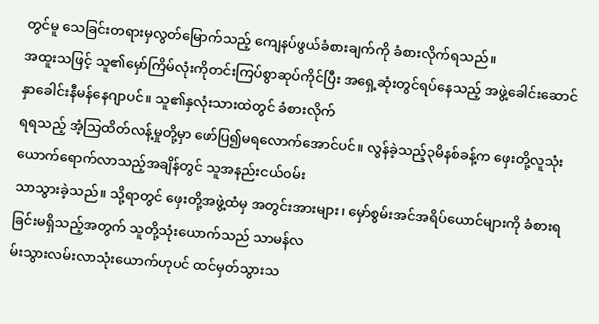တွင်မူ သေခြင်းတရားမှလွတ်မြောက်သည့် ကျေနပ်ဖွယ်ခံစားချက်ကို ခံစားလိုက်ရသည်။
အထူးသဖြင့် သူ၏မှော်ကြိမ်လုံးကိုတင်းကြပ်စွာဆုပ်ကိုင်ပြီး အရှေ့ဆုံးတွင်ရပ်နေသည့် အဖွဲ့ခေါင်းဆောင်နှာခေါင်းနီမန်နေဂျာပင်။ သူ၏နှလုံးသားထဲတွင် ခံစားလိုက်
ရရသည့် အံ့သြထိတ်လန့်မှုတို့မှာ ဖော်ပြ၍မရလောက်အောင်ပင်။ လွန်ခဲ့သည့်၃မိနစ်ခန့်က ဖှေးတို့လူသုံးယောက်ရောက်လာသည့်အချိန်တွင် သူအနည်းငယ်၀မ်း
သာသွားခဲ့သည်။ သို့ရာတွင် ဖှေးတို့အဖွဲ့ထံမှ အတွင်းအားများ၊ မှော်စွမ်းအင်အရိပ်ယောင်များကို ခံစားရခြင်းမရှိသည့်အတွက် သူတို့သုံးယောက်သည် သာမန်လ
မ်းသွားလမ်းလာသုံးယောက်ဟုပင် ထင်မှတ်သွားသ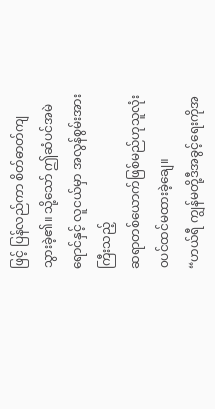ဖြင့် ပြန်လည်ကာ စိတ်ဓာတ်ကျသွားခဲ့၏။ သို့သော် ဤဆံပင်အမဲရောင်နှင့် လူငယ်မှာ အလွန်စွမ်းအားကြီးသည့်
ဆရာတစ်ယောက်ဖြစ်မည်ဟုသူလုံး၀ပင်ထင်မထားခဲ့ချေ။
“ဟယ်ရီ ကျွန်မတို့ဒီအခွင့်ရေးကိုအ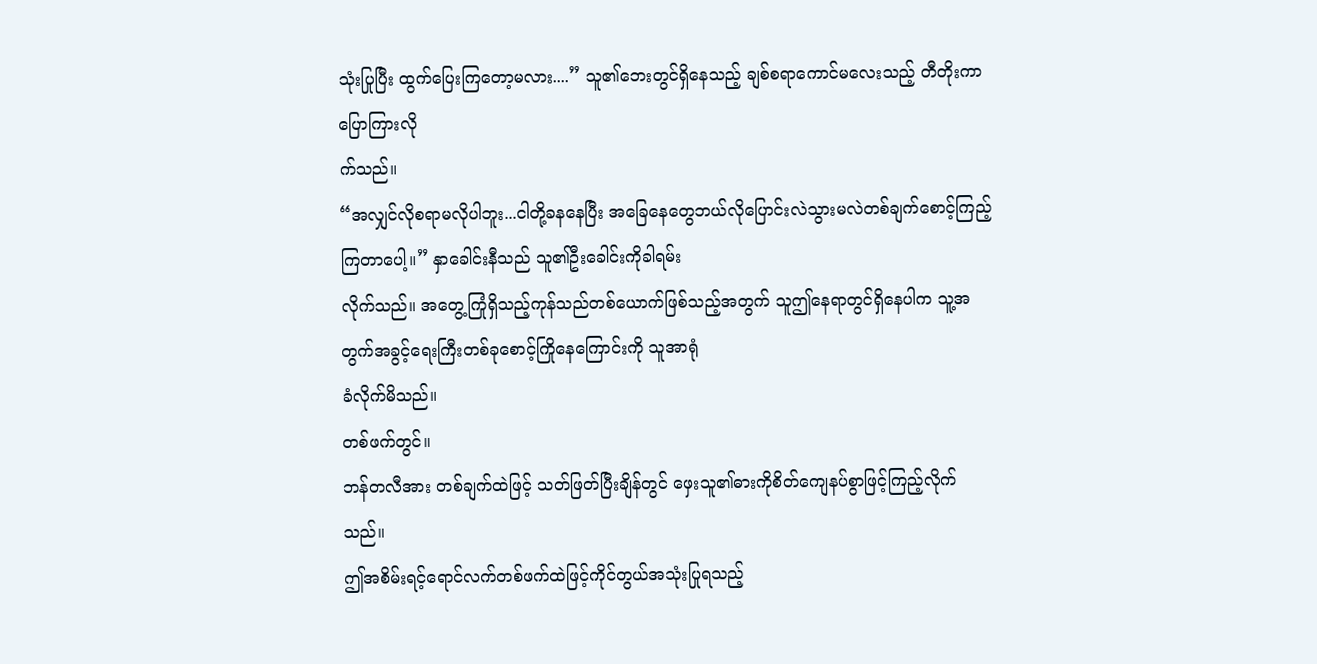သုံးပြုပြီး ထွက်ပြေးကြတော့မလား....” သူ၏ဘေးတွင်ရှိနေသည့် ချစ်စရာကောင်မလေးသည့် တီတိုးကာပြောကြားလို
က်သည်။
“အလျှင်လိုစရာမလိုပါဘူး...ငါတို့ခနနေပြီး အခြေနေတွေဘယ်လိုပြောင်းလဲသွားမလဲတစ်ချက်စောင့်ကြည့်ကြတာပေါ့။” နှာခေါင်းနီသည် သူ၏ဦးခေါင်းကိုခါရမ်း
လိုက်သည်။ အတွေ့ကြုံရှိသည့်ကုန်သည်တစ်ယောက်ဖြစ်သည့်အတွက် သူဤနေရာတွင်ရှိနေပါက သူ့အတွက်အခွင့်ရေးကြီးတစ်ခုစောင့်ကြိုနေကြောင်းကို သူအာရုံ
ခံလိုက်မိသည်။
တစ်ဖက်တွင်။
ဘန်တလီအား တစ်ချက်ထဲဖြင့် သတ်ဖြတ်ပြီးချိန်တွင် ဖှေးသူ၏ဓားကိုစိတ်ကျေနပ်စွာဖြင့်ကြည့်လိုက်သည်။
ဤအစိမ်းရင့်ရောင်လက်တစ်ဖက်ထဲဖြင့်ကိုင်တွယ်အသုံးပြုရသည့်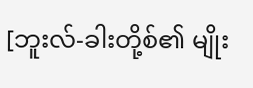[ဘူးလ်-ခါးတို့စ်၏ မျိုး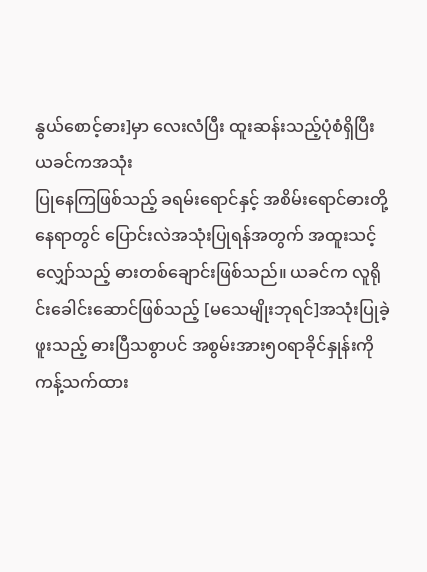နွယ်စောင့်ဓား]မှာ လေးလံပြီး ထူးဆန်းသည့်ပုံစံရှိပြီး ယခင်ကအသုံး
ပြုနေကြဖြစ်သည့် ခရမ်းရောင်နှင့် အစိမ်းရောင်ဓားတို့နေရာတွင် ပြောင်းလဲအသုံးပြုရန်အတွက် အထူးသင့်လျှော်သည့် ဓားတစ်ချောင်းဖြစ်သည်။ ယခင်က လူရို
င်းခေါင်းဆောင်ဖြစ်သည့် [မသေမျိုးဘုရင်]အသုံးပြုခဲ့ဖူးသည့် ဓားပြီသစွာပင် အစွမ်းအား၅၀ရာခိုင်နှုန်းကို ကန့်သက်ထား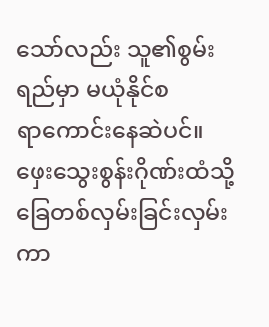သော်လည်း သူ၏စွမ်းရည်မှာ မယုံနိုင်စ
ရာကောင်းနေဆဲပင်။
ဖှေးသွေးစွန်းဂိုဏ်းထံသို့ ခြေတစ်လှမ်းခြင်းလှမ်းကာ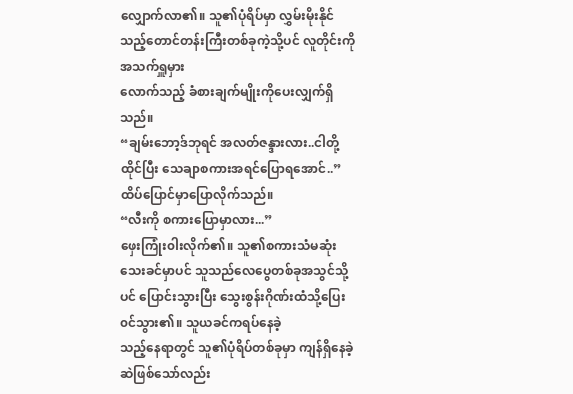လျှောက်လာ၏။ သူ၏ပုံရိပ်မှာ လွှမ်းမိုးနိုင်သည့်တောင်တန်းကြီးတစ်ခုကဲ့သို့ပင် လူတိုင်းကို အသက်ရှူမှား
လောက်သည့် ခံစားချက်မျိုးကိုပေးလျှက်ရှိသည်။
“ချမ်းဘော့ဒ်ဘုရင် အလတ်ဇန္ဒားလား..ငါတို့ထိုင်ပြီး သေချာစကားအရင်ပြောရအောင်..” ထိပ်ပြောင်မှာပြောလိုက်သည်။
“လီးကို စကားပြောမှာလား...”
ဖှေးကြုံး၀ါးလိုက်၏။ သူ၏စကားသံမဆုံးသေးခင်မှာပင် သူသည်လေပွေတစ်ခုအသွင်သို့ပင် ပြောင်းသွားပြီး သွေးစွန်းဂိုဏ်းထံသို့ပြေး၀င်သွား၏။ သူယခင်ကရပ်နေခဲ့
သည့်နေရာတွင် သူ၏ပုံရိပ်တစ်ခုမှာ ကျန်ရှိနေခဲ့ဆဲဖြစ်သော်လည်း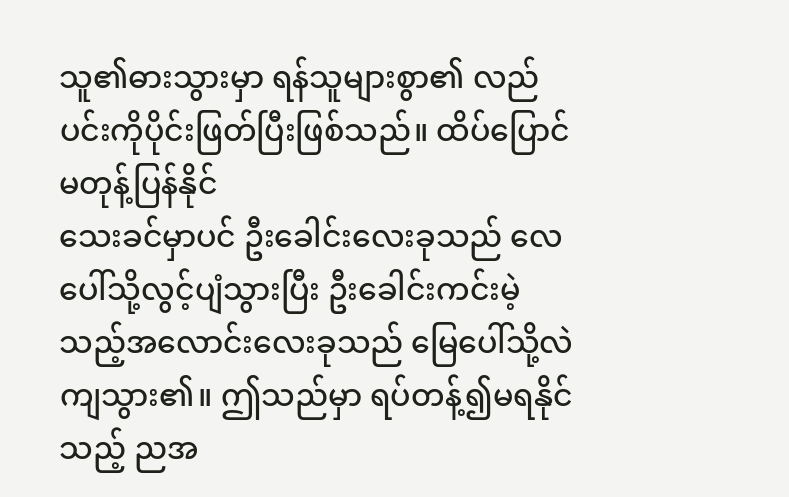သူ၏ဓားသွားမှာ ရန်သူများစွာ၏ လည်ပင်းကိုပိုင်းဖြတ်ပြီးဖြစ်သည်။ ထိပ်ပြောင်မတုန့်ပြန်နိုင်
သေးခင်မှာပင် ဦးခေါင်းလေးခုသည် လေပေါ်သို့လွင့်ပျံသွားပြီး ဦးခေါင်းကင်းမဲ့သည့်အလောင်းလေးခုသည် မြေပေါ်သို့လဲကျသွား၏။ ဤသည်မှာ ရပ်တန့်၍မရနိုင်
သည့် ညအ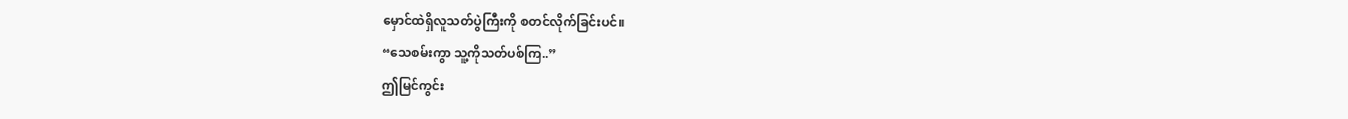မှောင်ထဲရှိလူသတ်ပွဲကြီးကို စတင်လိုက်ခြင်းပင်။
“သေစမ်းကွာ သူ့ကိုသတ်ပစ်ကြ..”
ဤမြင်ကွင်း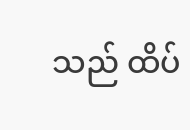သည် ထိပ်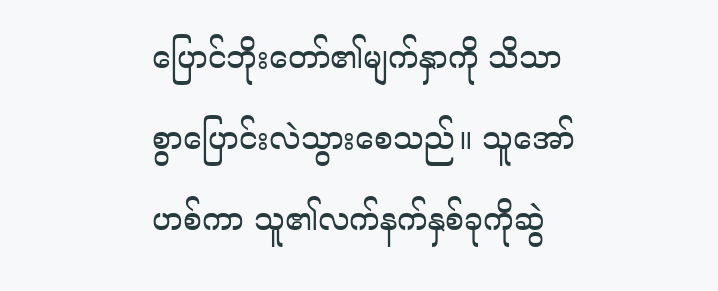ပြောင်ဘိုးတော်၏မျက်နှာကို သိသာစွာပြောင်းလဲသွားစေသည်။ သူအော်ဟစ်ကာ သူ၏လက်နက်နှစ်ခုကိုဆွဲ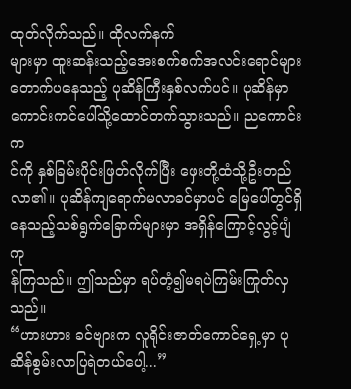ထုတ်လိုက်သည်။ ထိုလက်နက်
များမှာ ထူးဆန်းသည့်အေးစက်စက်အလင်းရောင်များတောက်ပနေသည့် ပုဆိန်ကြီးနှစ်လက်ပင်။ ပုဆိန်မှာ ကောင်းကင်ပေါ်သို့ထောင်တက်သွားသည်။ ညကောင်းက
င်ကို နှစ်ခြမ်းပိုင်းဖြတ်လိုက်ပြီး ဖှေးတို့ထံသို့ဦးတည်လာ၏။ ပုဆိန်ကျရောက်မလာခင်မှာပင် မြေပေါ်တွင်ရှိနေသည့်သစ်ရွက်ခြောက်များမှာ အရှိန်ကြောင့်လွင့်ပျံကု
န်ကြသည်။ ဤသည်မှာ ရပ်တံ့၍မရပဲကြမ်းကြုတ်လှသည်။
“ဟားဟား ခင်ဗျားက လူရိုင်းဇာတ်ကောင်ရှေ့မှာ ပုဆိန်စွမ်းလာပြရဲတယ်ပေါ့...”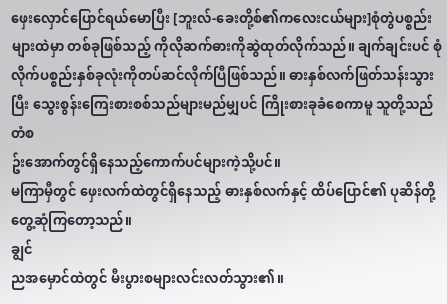ဖှေးလှောင်ပြောင်ရယ်မောပြီး [ဘူးလ်-ခေးတို့စ်၏ကလေးငယ်များ]စုံတွဲပစ္စည်းများထဲမှာ တစ်ခုဖြစ်သည့် ကိုလိုဆက်ဓားကိုဆွဲထုတ်လိုက်သည်။ ချက်ချင်းပင် စုံ
လိုက်ပစ္စည်းနှစ်ခုလုံးကိုတပ်ဆင်လိုက်ပြီဖြစ်သည်။ ဓားနှစ်လက်ဖြတ်သန်းသွားပြီး သွေးစွန်းကြေးစားစစ်သည်များမည်မျှပင် ကြိုးစားခုခံစေကာမူ သူတို့သည် တံစ
ဥ်းအောက်တွင်ရှိနေသည့်ကောက်ပင်များကဲ့သို့ပင်။
မကြာမှီတွင် ဖှေးလက်ထဲတွင်ရှိနေသည့် ဓားနှစ်လက်နှင့် ထိပ်ပြောင်၏ ပုဆိန်တို့တွေ့ဆုံကြတော့သည်။
ချွင်
ညအမှောင်ထဲတွင် မီးပွားစများလင်းလတ်သွား၏။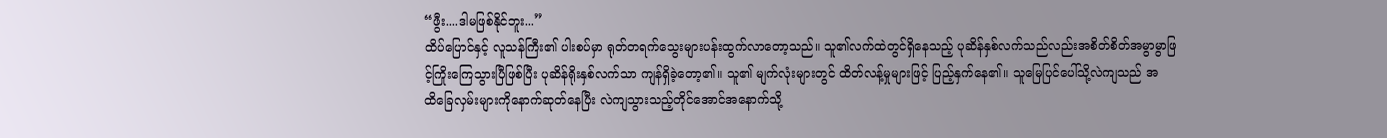“ဖွီး....ဒါမဖြစ်နိုင်ဘူး...”
ထိပ်ပြောင်နှင့် လူသန်ကြီး၏ ပါးစပ်မှာ ရုတ်တရက်သွေးများပန်းထွက်လာတော့သည်။ သူ၏လက်ထဲတွင်ရှိနေသည့် ပုဆိန်နှစ်လက်သည်လည်းအစိတ်စိတ်အမွာမွာဖြ
င့်ကြိုးကြေသွားပြီဖြစ်ပြီး ပုဆိန်ရိုးနှစ်လက်သာ ကျန်ရှိခဲ့တော့၏။ သူ၏ မျက်လုံးများတွင် ထိတ်လန့်မှုများဖြင့် ပြည့်နှက်နေ၏။ သူမြေပြင်ပေါ်သို့လဲကျသည် အ
ထိခြေလှမ်းများကိုနောက်ဆုတ်နေပြီး လဲကျသွားသည့်တိုင်အောင်အနောက်သို့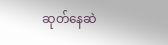ဆုတ်နေဆဲ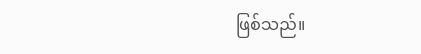ဖြစ်သည်။